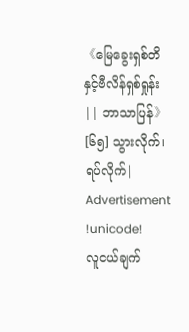《မြေခွေးရှစ်တိနှင့်ဗီလိန်ရှစ်ရှုန်း || ဘာသာပြန်》[၆၅] သွားလိုက်၊ ရပ်လိုက်|
Advertisement
!unicode!
လူငယ်ချက်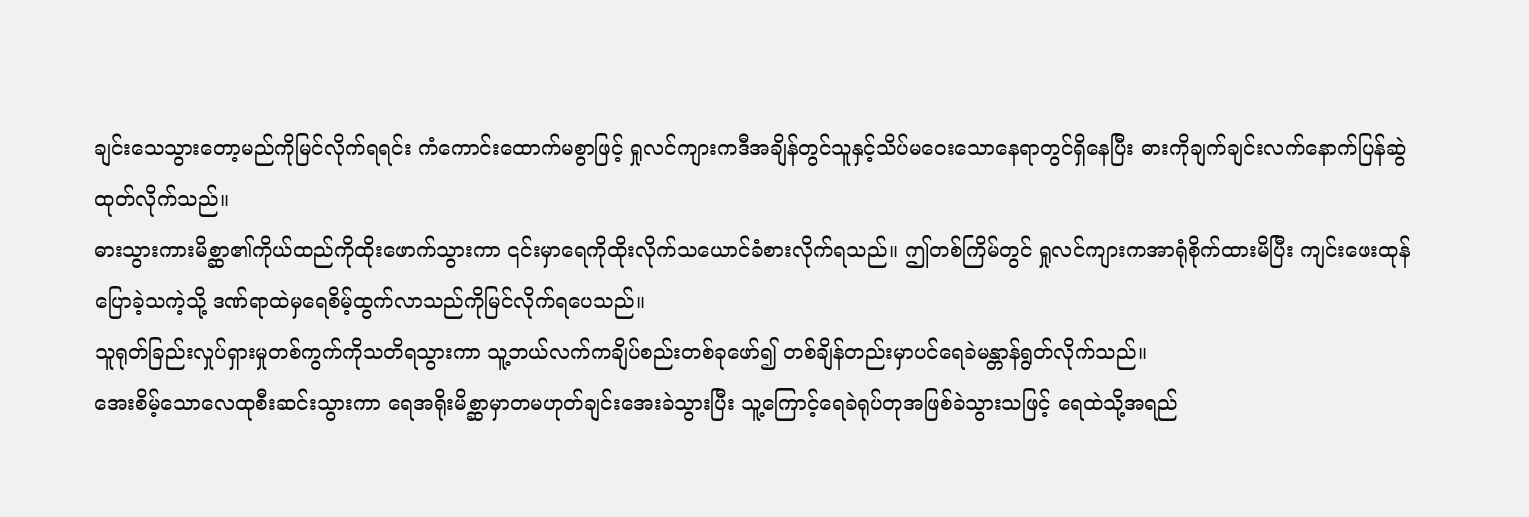ချင်းသေသွားတော့မည်ကိုမြင်လိုက်ရရင်း ကံကောင်းထောက်မစွာဖြင့် ရှုလင်ကျားကဒီအချိန်တွင်သူနှင့်သိပ်မဝေးသောနေရာတွင်ရှိနေပြီး ဓားကိုချက်ချင်းလက်နောက်ပြန်ဆွဲထုတ်လိုက်သည်။
ဓားသွားကားမိစ္ဆာ၏ကိုယ်ထည်ကိုထိုးဖောက်သွားကာ ၎င်းမှာရေကိုထိုးလိုက်သယောင်ခံစားလိုက်ရသည်။ ဤတစ်ကြိမ်တွင် ရှုလင်ကျားကအာရုံစိုက်ထားမိပြီး ကျင်းဖေးထုန်ပြောခဲ့သကဲ့သို့ ဒဏ်ရာထဲမှရေစိမ့်ထွက်လာသည်ကိုမြင်လိုက်ရပေသည်။
သူရုတ်ခြည်းလှုပ်ရှားမှုတစ်ကွက်ကိုသတိရသွားကာ သူ့ဘယ်လက်ကချိပ်စည်းတစ်ခုဖော်၍ တစ်ချိန်တည်းမှာပင်ရေခဲမန္တာန်ရွတ်လိုက်သည်။
အေးစိမ့်သောလေထုစီးဆင်းသွားကာ ရေအရိုးမိစ္ဆာမှာတမဟုတ်ချင်းအေးခဲသွားပြီး သူ့ကြောင့်ရေခဲရုပ်တုအဖြစ်ခဲသွားသဖြင့် ရေထဲသို့အရည်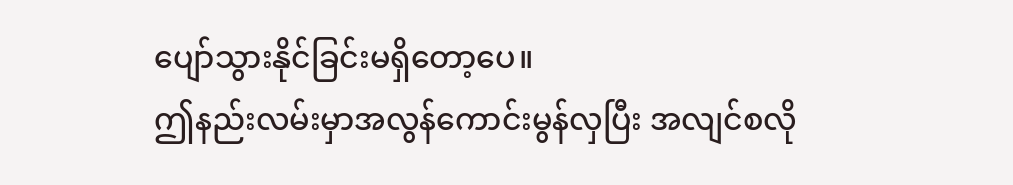ပျော်သွားနိုင်ခြင်းမရှိတော့ပေ။
ဤနည်းလမ်းမှာအလွန်ကောင်းမွန်လှပြီး အလျင်စလို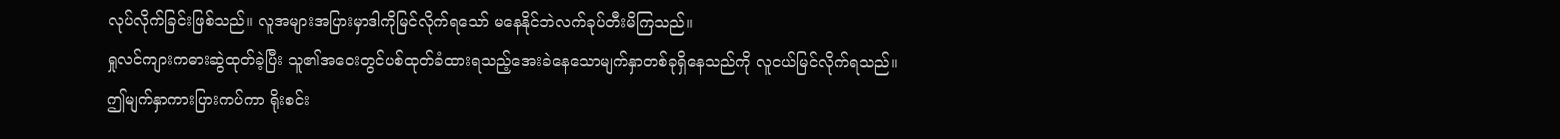လုပ်လိုက်ခြင်းဖြစ်သည်။ လူအများအပြားမှာဒါကိုမြင်လိုက်ရသော် မနေနိုင်ဘဲလက်ခုပ်တီးမိကြသည်။
ရှုလင်ကျားကဓားဆွဲထုတ်ခဲ့ပြီး သူ၏အဝေးတွင်ပစ်ထုတ်ခံထားရသည့်အေးခဲနေသောမျက်နှာတစ်ခုရှိနေသည်ကို လူငယ်မြင်လိုက်ရသည်။
ဤမျက်နှာကားပြားကပ်ကာ ရိုးစင်း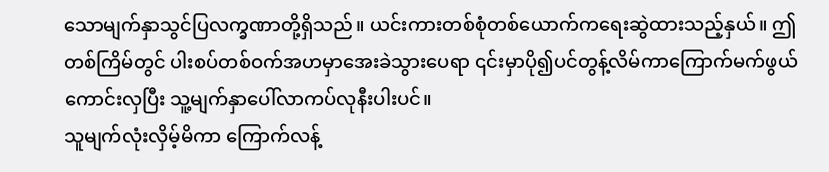သောမျက်နှာသွင်ပြလက္ခဏာတို့ရှိသည်။ ယင်းကားတစ်စုံတစ်ယောက်ကရေးဆွဲထားသည့်နှယ်။ ဤတစ်ကြိမ်တွင် ပါးစပ်တစ်ဝက်အဟမှာအေးခဲသွားပေရာ ၎င်းမှာပို၍ပင်တွန့်လိမ်ကာကြောက်မက်ဖွယ်ကောင်းလှပြီး သူ့မျက်နှာပေါ်လာကပ်လုနီးပါးပင်။
သူမျက်လုံးလှိမ့်မိကာ ကြောက်လန့်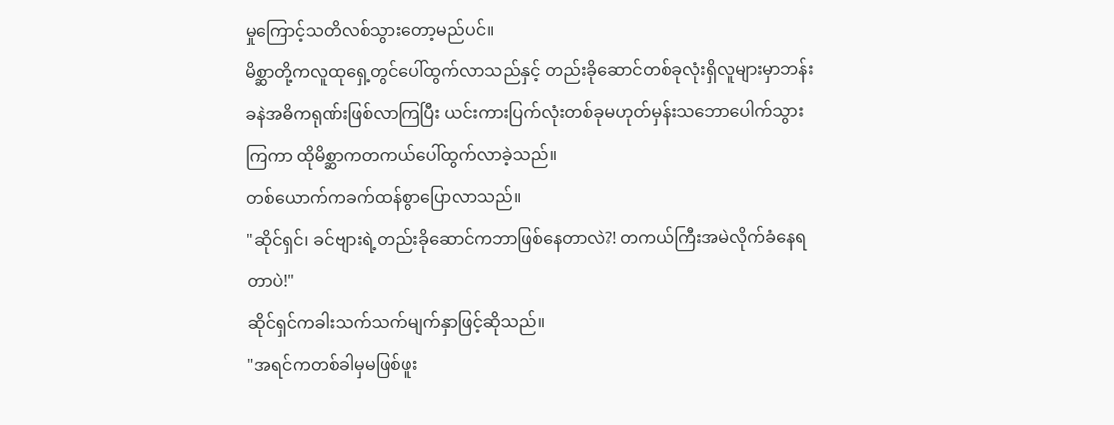မှုကြောင့်သတိလစ်သွားတော့မည်ပင်။
မိစ္ဆာတို့ကလူထုရှေ့တွင်ပေါ်ထွက်လာသည်နှင့် တည်းခိုဆောင်တစ်ခုလုံးရှိလူများမှာဘန်းခနဲအဓိကရုဏ်းဖြစ်လာကြပြီး ယင်းကားပြက်လုံးတစ်ခုမဟုတ်မှန်းသဘောပေါက်သွားကြကာ ထိုမိစ္ဆာကတကယ်ပေါ်ထွက်လာခဲ့သည်။
တစ်ယောက်ကခက်ထန်စွာပြောလာသည်။
"ဆိုင်ရှင်၊ ခင်ဗျားရဲ့တည်းခိုဆောင်ကဘာဖြစ်နေတာလဲ?! တကယ်ကြီးအမဲလိုက်ခံနေရတာပဲ!"
ဆိုင်ရှင်ကခါးသက်သက်မျက်နှာဖြင့်ဆိုသည်။
"အရင်ကတစ်ခါမှမဖြစ်ဖူး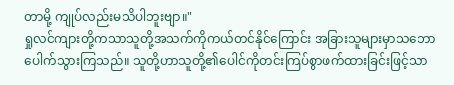တာမို့ ကျုပ်လည်းမသိပါဘူးဗျာ။"
ရှုလင်ကျားတို့ကသာသူတို့အသက်ကိုကယ်တင်နိုင်ကြောင်း အခြားသူများမှာသဘောပေါက်သွားကြသည်။ သူတို့ဟာသူတို့၏ပေါင်ကိုတင်းကြပ်စွာဖက်ထားခြင်းဖြင့်သာ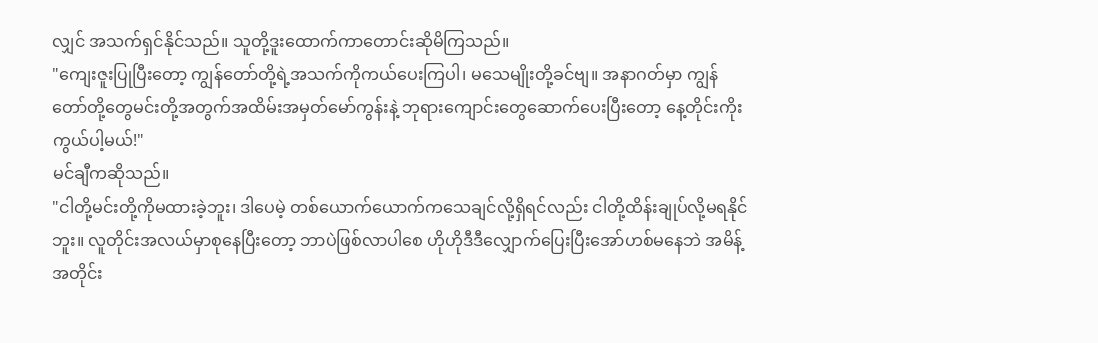လျှင် အသက်ရှင်နိုင်သည်။ သူတို့ဒူးထောက်ကာတောင်းဆိုမိကြသည်။
"ကျေးဇူးပြုပြီးတော့ ကျွန်တော်တို့ရဲ့အသက်ကိုကယ်ပေးကြပါ၊ မသေမျိုးတို့ခင်ဗျ။ အနာဂတ်မှာ ကျွန်တော်တို့တွေမင်းတို့အတွက်အထိမ်းအမှတ်မော်ကွန်းနဲ့ ဘုရားကျောင်းတွေဆောက်ပေးပြီးတော့ နေ့တိုင်းကိုးကွယ်ပါ့မယ်!"
မင်ချီကဆိုသည်။
"ငါတို့မင်းတို့ကိုမထားခဲ့ဘူး၊ ဒါပေမဲ့ တစ်ယောက်ယောက်ကသေချင်လို့ရှိရင်လည်း ငါတို့ထိန်းချုပ်လို့မရနိုင်ဘူး။ လူတိုင်းအလယ်မှာစုနေပြီးတော့ ဘာပဲဖြစ်လာပါစေ ဟိုဟိုဒီဒီလျှောက်ပြေးပြီးအော်ဟစ်မနေဘဲ အမိန့်အတိုင်း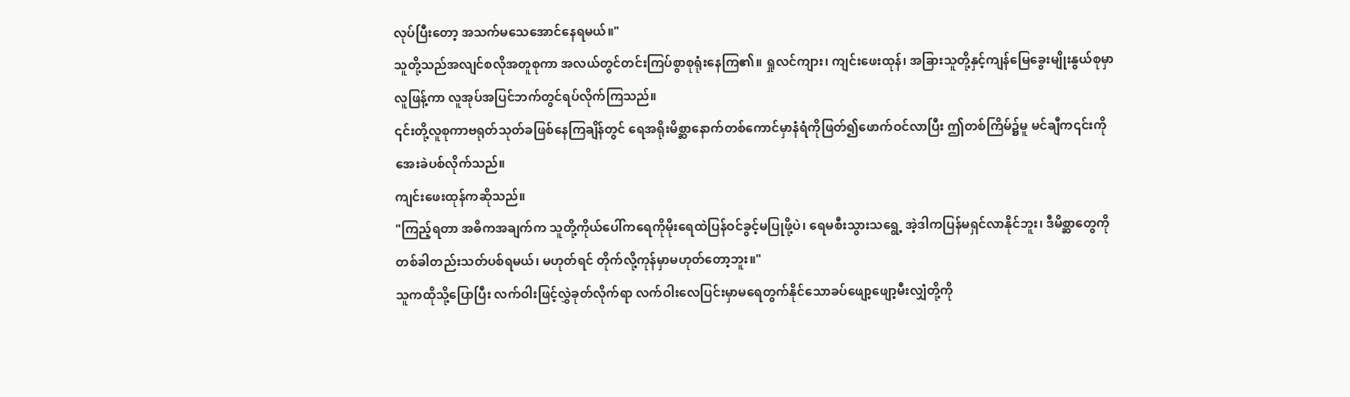လုပ်ပြီးတော့ အသက်မသေအောင်နေရမယ်။"
သူတို့သည်အလျင်စလိုအတူစုကာ အလယ်တွင်တင်းကြပ်စွာစုရုံးနေကြ၏။ ရှုလင်ကျား၊ ကျင်းဖေးထုန်၊ အခြားသူတို့နှင့်ကျန်မြေခွေးမျိုးနွယ်စုမှာ လူဖြန့်ကာ လူအုပ်အပြင်ဘက်တွင်ရပ်လိုက်ကြသည်။
၎င်းတို့လူစုကာဗရုတ်သုတ်ခဖြစ်နေကြချိန်တွင် ရေအရိုးမိစ္ဆာနောက်တစ်ကောင်မှာနံရံကိုဖြတ်၍ဖောက်ဝင်လာပြီး ဤတစ်ကြိမ်၌မူ မင်ချီက၎င်းကိုအေးခဲပစ်လိုက်သည်။
ကျင်းဖေးထုန်ကဆိုသည်။
"ကြည့်ရတာ အဓိကအချက်က သူတို့ကိုယ်ပေါ်ကရေကိုမိုးရေထဲပြန်ဝင်ခွင့်မပြုဖို့ပဲ၊ ရေမစီးသွားသရွေ့ အဲ့ဒါကပြန်မရှင်လာနိုင်ဘူး၊ ဒီမိစ္ဆာတွေကိုတစ်ခါတည်းသတ်ပစ်ရမယ်၊ မဟုတ်ရင် တိုက်လို့ကုန်မှာမဟုတ်တော့ဘူး။"
သူကထိုသို့ပြောပြီး လက်ဝါးဖြင့်လွှဲခုတ်လိုက်ရာ လက်ဝါးလေပြင်းမှာမရေတွက်နိုင်သောခပ်ဖျော့ဖျော့မီးလျှံတို့ကို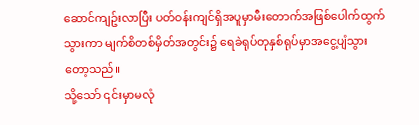ဆောင်ကျဥ်းလာပြီး ပတ်ဝန်းကျင်ရှိအပူမှာမီးတောက်အဖြစ်ပေါက်ထွက်သွားကာ မျက်စိတစ်မှိတ်အတွင်း၌ ရေခဲရုပ်တုနှစ်ရုပ်မှာအငွေ့ပျံသွားတော့သည်။
သို့သော် ၎င်းမှာမလုံ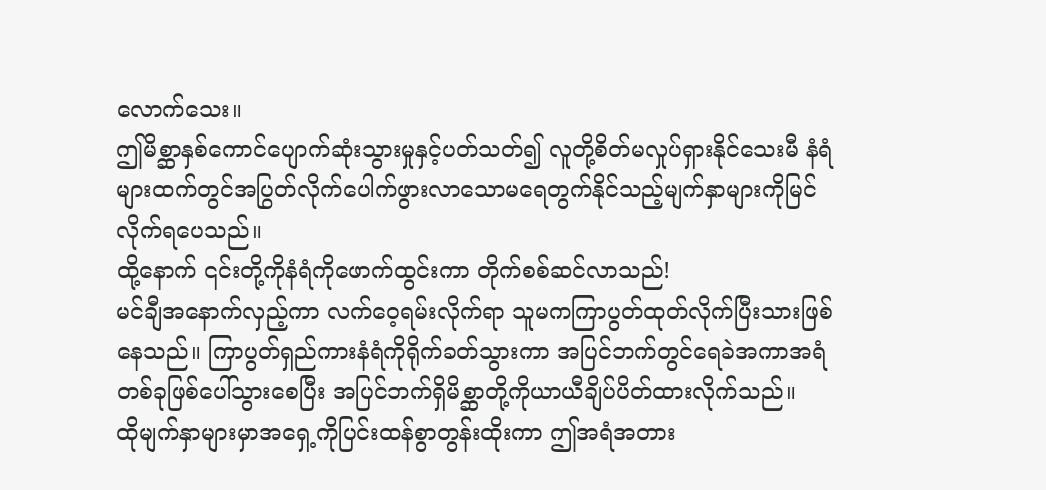လောက်သေး။
ဤမိစ္ဆာနှစ်ကောင်ပျောက်ဆုံးသွားမှုနှင့်ပတ်သတ်၍ လူတို့စိတ်မလှုပ်ရှားနိုင်သေးမီ နံရံများထက်တွင်အပြွတ်လိုက်ပေါက်ဖွားလာသောမရေတွက်နိုင်သည့်မျက်နှာများကိုမြင်လိုက်ရပေသည်။
ထို့နောက် ၎င်းတို့ကိုနံရံကိုဖောက်ထွင်းကာ တိုက်စစ်ဆင်လာသည်!
မင်ချီအနောက်လှည့်ကာ လက်ဝေ့ရမ်းလိုက်ရာ သူမကကြာပွတ်ထုတ်လိုက်ပြီးသားဖြစ်နေသည်။ ကြာပွတ်ရှည်ကားနံရံကိုရိုက်ခတ်သွားကာ အပြင်ဘက်တွင်ရေခဲအကာအရံတစ်ခုဖြစ်ပေါ်သွားစေပြီး အပြင်ဘက်ရှိမိစ္ဆာတို့ကိုယာယီချိပ်ပိတ်ထားလိုက်သည်။
ထိုမျက်နှာများမှာအရှေ့ကိုပြင်းထန်စွာတွန်းထိုးကာ ဤအရံအတား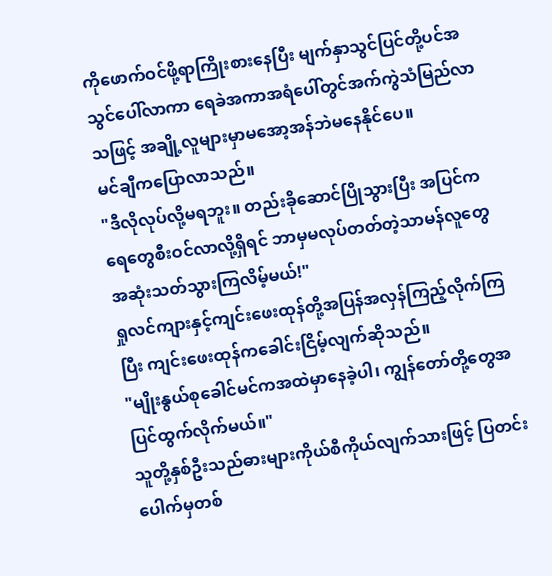ကိုဖောက်ဝင်ဖို့ရာကြိုးစားနေပြီး မျက်နှာသွင်ပြင်တို့ပင်အသွင်ပေါ်လာကာ ရေခဲအကာအရံပေါ်တွင်အက်ကွဲသံမြည်လာသဖြင့် အချို့လူများမှာမအော့အန်ဘဲမနေနိုင်ပေ။
မင်ချီကပြောလာသည်။
"ဒီလိုလုပ်လို့မရဘူး။ တည်းခိုဆောင်ပြိုသွားပြီး အပြင်ကရေတွေစီးဝင်လာလို့ရှိရင် ဘာမှမလုပ်တတ်တဲ့သာမန်လူတွေအဆုံးသတ်သွားကြလိမ့်မယ်!"
ရှုလင်ကျားနှင့်ကျင်းဖေးထုန်တို့အပြန်အလှန်ကြည့်လိုက်ကြပြီး ကျင်းဖေးထုန်ကခေါင်းငြိမ့်လျက်ဆိုသည်။
"မျိုးနွယ်စုခေါင်မင်ကအထဲမှာနေခဲ့ပါ၊ ကျွန်တော်တို့တွေအပြင်ထွက်လိုက်မယ်။"
သူတို့နှစ်ဦးသည်ဓားများကိုယ်စီကိုယ်လျက်သားဖြင့် ပြတင်းပေါက်မှတစ်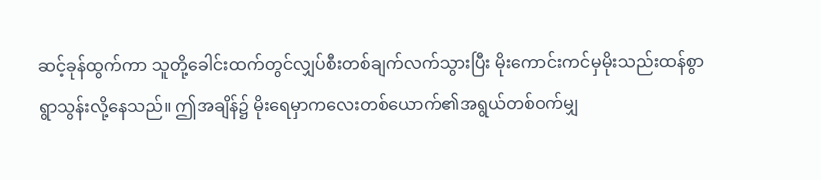ဆင့်ခုန်ထွက်ကာ သူတို့ခေါင်းထက်တွင်လျှပ်စီးတစ်ချက်လက်သွားပြီး မိုးကောင်းကင်မှမိုးသည်းထန်စွာရွာသွန်းလို့နေသည်။ ဤအချိန်၌ မိုးရေမှာကလေးတစ်ယောက်၏အရွယ်တစ်ဝက်မျှ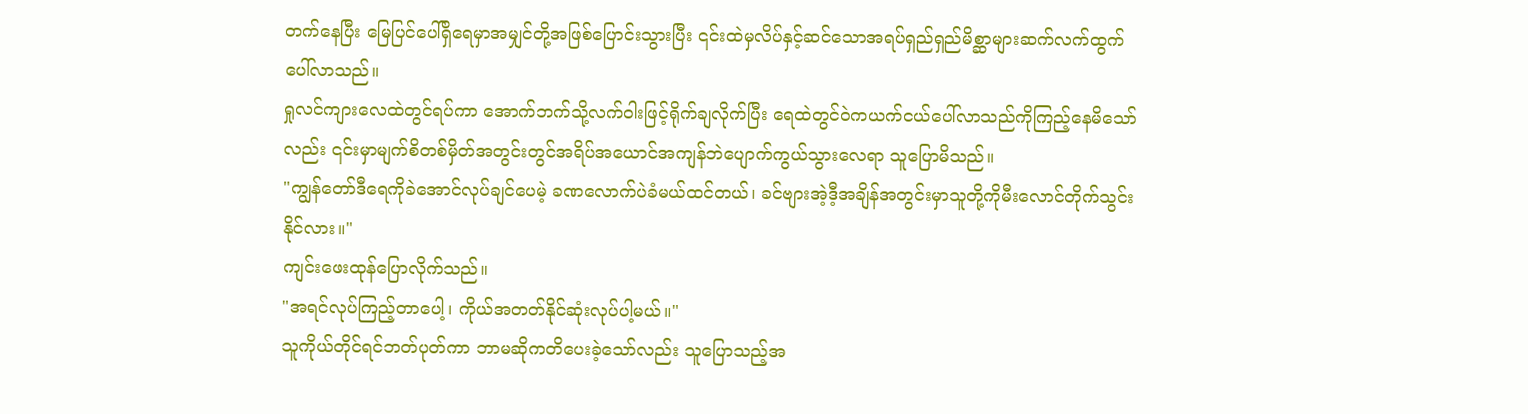တက်နေပြီး မြေပြင်ပေါ်ရှိရေမှာအမျှင်တို့အဖြစ်ပြောင်းသွားပြီး ၎င်းထဲမှလိပ်နှင့်ဆင်သောအရပ်ရှည်ရှည်မိစ္ဆာများဆက်လက်ထွက်ပေါ်လာသည်။
ရှုလင်ကျားလေထဲတွင်ရပ်ကာ အောက်ဘက်သို့လက်ဝါးဖြင့်ရိုက်ချလိုက်ပြီး ရေထဲတွင်ဝဲကယက်ငယ်ပေါ်လာသည်ကိုကြည့်နေမိသော်လည်း ၎င်းမှာမျက်စိတစ်မှိတ်အတွင်းတွင်အရိပ်အယောင်အကျန်ဘဲပျောက်ကွယ်သွားလေရာ သူပြောမိသည်။
"ကျွန်တော်ဒီရေကိုခဲအောင်လုပ်ချင်ပေမဲ့ ခဏလောက်ပဲခံမယ်ထင်တယ်၊ ခင်ဗျားအဲ့ဒီ့အချိန်အတွင်းမှာသူတို့ကိုမီးလောင်တိုက်သွင်းနိုင်လား။"
ကျင်းဖေးထုန်ပြောလိုက်သည်။
"အရင်လုပ်ကြည့်တာပေါ့၊ ကိုယ်အတတ်နိုင်ဆုံးလုပ်ပါ့မယ်။"
သူကိုယ်တိုင်ရင်ဘတ်ပုတ်ကာ ဘာမဆိုကတိပေးခဲ့သော်လည်း သူပြောသည့်အ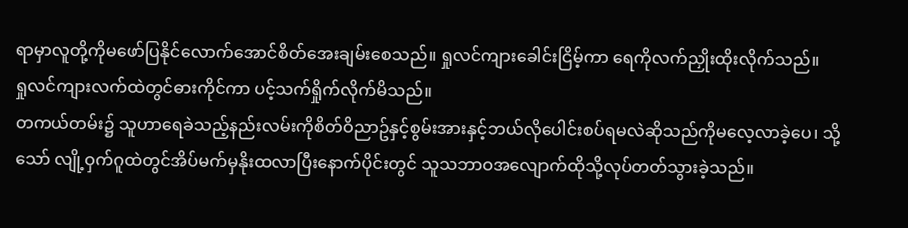ရာမှာလူတို့ကိုမဖော်ပြနိုင်လောက်အောင်စိတ်အေးချမ်းစေသည်။ ရှုလင်ကျားခေါင်းငြိမ့်ကာ ရေကိုလက်ညှိုးထိုးလိုက်သည်။
ရှုလင်ကျားလက်ထဲတွင်ဓားကိုင်ကာ ပင့်သက်ရှိုက်လိုက်မိသည်။
တကယ်တမ်း၌ သူဟာရေခဲသည့်နည်းလမ်းကိုစိတ်ဝိညာဥ်နှင့်စွမ်းအားနှင့်ဘယ်လိုပေါင်းစပ်ရမလဲဆိုသည်ကိုမလေ့လာခဲ့ပေ၊ သို့သော် လျို့ဝှက်ဂူထဲတွင်အိပ်မက်မှနိုးထလာပြီးနောက်ပိုင်းတွင် သူသဘာဝအလျောက်ထိုသို့လုပ်တတ်သွားခဲ့သည်။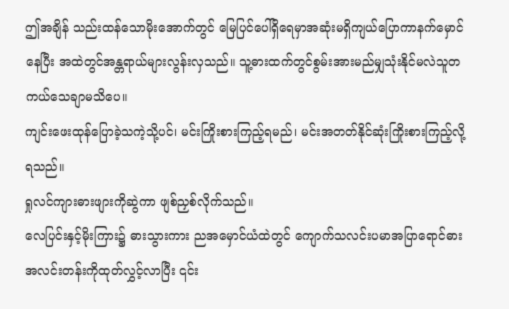ဤအချိန် သည်းထန်သောမိုးအောက်တွင် မြေပြင်ပေါ်ရှိရေမှာအဆုံးမရှိကျယ်ပြောကာနက်မှောင်နေပြီး အထဲတွင်အန္တရာယ်များလွန်းလှသည်။ သူ့ဓားထက်တွင်စွမ်းအားမည်မျှသုံးနိုင်မလဲသူတကယ်သေချာမသိပေ။
ကျင်းဖေးထုန်ပြောခဲ့သကဲ့သို့ပင်၊ မင်းကြိုးစားကြည့်ရမည်၊ မင်းအတတ်နိုင်ဆုံးကြိုးစားကြည့်လို့ရသည်။
ရှုလင်ကျားဓားဖျားကိုဆွဲကာ ဖျစ်ညှစ်လိုက်သည်။
လေပြင်းနှင့်မိုးကြား၌ ဓားသွားကား ညအမှောင်ယံထဲတွင် ကျောက်သလင်းပမာအပြာရောင်ဓားအလင်းတန်းကိုထုတ်လွှင့်လာပြီး ၎င်း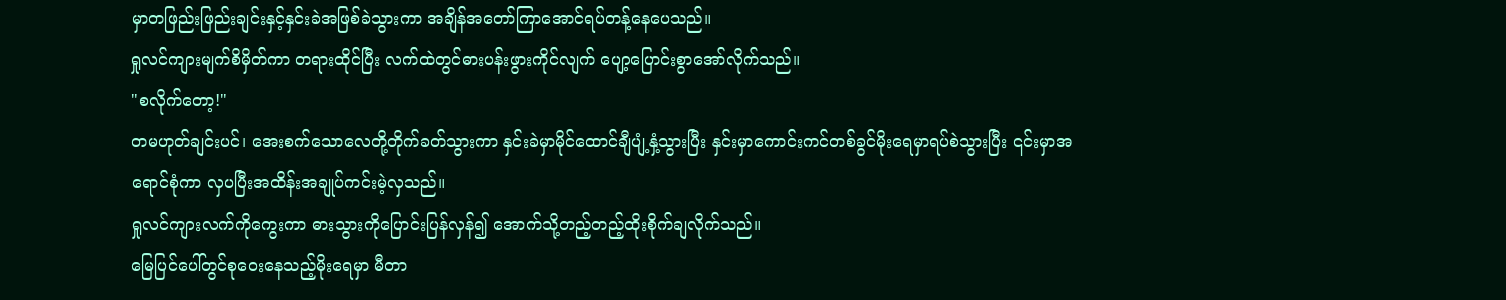မှာတဖြည်းဖြည်းချင်းနှင့်နှင်းခဲအဖြစ်ခဲသွားကာ အချိန်အတော်ကြာအောင်ရပ်တန့်နေပေသည်။
ရှုလင်ကျားမျက်စိမှိတ်ကာ တရားထိုင်ပြီး လက်ထဲတွင်ဓားပန်းဖွားကိုင်လျက် ပျော့ပြောင်းစွာအော်လိုက်သည်။
"စလိုက်တော့!"
တမဟုတ်ချင်းပင်၊ အေးစက်သောလေတို့တိုက်ခတ်သွားကာ နှင်းခဲမှာမိုင်ထောင်ချီပျံ့နှံ့သွားပြီး နှင်းမှာကောင်းကင်တစ်ခွင်မိုးရေမှာရပ်စဲသွားပြီး ၎င်းမှာအရောင်စုံကာ လှပပြီးအထိန်းအချုပ်ကင်းမဲ့လှသည်။
ရှုလင်ကျားလက်ကိုကွေးကာ ဓားသွားကိုပြောင်းပြန်လှန်၍ အောက်သို့တည့်တည့်ထိုးစိုက်ချလိုက်သည်။
မြေပြင်ပေါ်တွင်စုဝေးနေသည့်မိုးရေမှာ မီတာ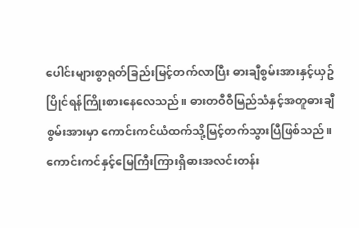ပေါင်းများစွာရုတ်ခြည်းမြင့်တက်လာပြီး ဓားချီစွမ်းအားနှင့်ယှဥ်ပြိုင်ရန်ကြိုးစားနေလေသည်။ ဓားတဝီဝီမြည်သံနှင့်အတူဓားချီစွမ်းအားမှာ ကောင်းကင်ယံထက်သို့မြင့်တက်သွားပြီဖြစ်သည်။ ကောင်းကင်နှင့်မြေကြီးကြားရှိဓားအလင်းတန်း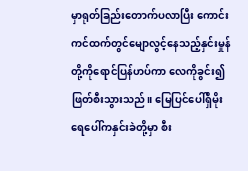မှာရုတ်ခြည်းတောက်ပလာပြီး ကောင်းကင်ထက်တွင်မျောလွင့်နေသည့်နှင်းမှုန်တို့ကိုရောင်ပြန်ဟပ်ကာ လေကိုခွင်း၍ဖြတ်စီးသွားသည်။ မြေပြင်ပေါ်ရှိမိုးရေပေါ်ကနှင်းခဲတို့မှာ စီး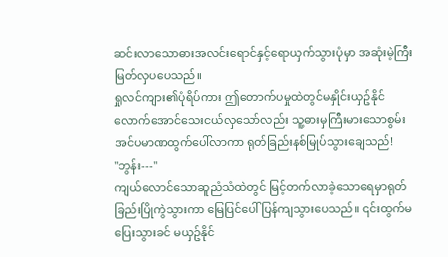ဆင်းလာသောဓားအလင်းရောင်နှင့်ရောယှက်သွားပုံမှာ အဆုံးမဲ့ကြီးမြတ်လှပပေသည်။
ရှုလင်ကျား၏ပုံရိပ်ကား ဤတောက်ပမှုထဲတွင်မနှိုင်းယှဥ်နိုင်လောက်အောင်သေးငယ်လှသော်လည်း သူ့ဓားမှကြီးမားသောစွမ်းအင်ပမာဏထွက်ပေါ်လာကာ ရုတ်ခြည်းနစ်မြုပ်သွားချေသည်!
"ဘွန်း---"
ကျယ်လောင်သောဆူညံသံထဲတွင် မြင့်တက်လာခဲ့သောရေမှာရုတ်ခြည်းပြိုကွဲသွားကာ မြေပြင်ပေါ်ပြန်ကျသွားပေသည်။ ၎င်းထွက်မပြေးသွားခင် မယှဥ်နိုင်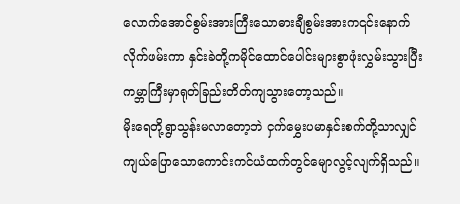လောက်အောင်စွမ်းအားကြီးသောဓားချီစွမ်းအားက၎င်းနောက်လိုက်ဖမ်းကာ နှင်းခဲတို့ကမိုင်ထောင်ပေါင်းများစွာဖုံးလွှမ်းသွားပြီး ကမ္ဘာကြီးမှာရုတ်ခြည်းတိတ်ကျသွားတော့သည်။
မိုးရေတို့ရွာသွန်းမလာတော့ဘဲ ငှက်မွှေးပမာနှင်းစက်တို့သာလျှင် ကျယ်ပြောသောကောင်းကင်ယံထက်တွင်မျောလွင့်လျက်ရှိသည်။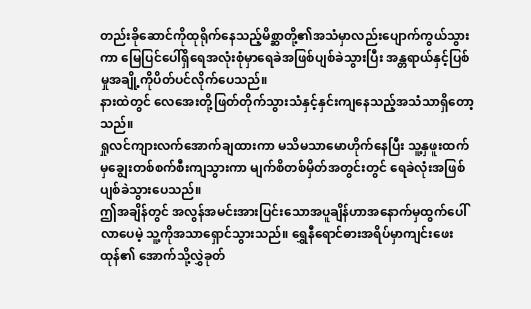တည်းခိုဆောင်ကိုထုရိုက်နေသည့်မိစ္ဆာတို့၏အသံမှာလည်းပျောက်ကွယ်သွားကာ မြေပြင်ပေါ်ရှိရေအလုံးစုံမှာရေခဲအဖြစ်ပျစ်ခဲသွားပြီး အန္တရာယ်နှင့်ပြစ်မှုအချို့ကိုပိတ်ပင်လိုက်ပေသည်။
နားထဲတွင် လေအေးတို့ဖြတ်တိုက်သွားသံနှင့်နှင်းကျနေသည့်အသံသာရှိတော့သည်။
ရှုလင်ကျားလက်အောက်ချထားကာ မသိမသာမောဟိုက်နေပြီး သူ့နှဖူးထက်မှချွေးတစ်စက်စီးကျသွားကာ မျက်စိတစ်မှိတ်အတွင်းတွင် ရေခဲလုံးအဖြစ်ပျစ်ခဲသွားပေသည်။
ဤအချိန်တွင် အလွန်အမင်းအားပြင်းသောအပူချိန်ဟာအနောက်မှထွက်ပေါ်လာပေမဲ့ သူ့ကိုအသာရှောင်သွားသည်။ ရွှေနီရောင်ဓားအရိပ်မှာကျင်းဖေးထုန်၏ အောက်သို့လွှဲခုတ်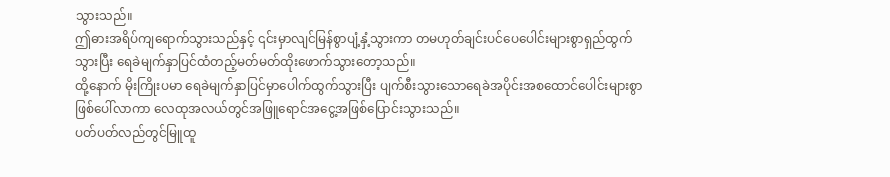သွားသည်။
ဤဓားအရိပ်ကျရောက်သွားသည်နှင့် ၎င်းမှာလျင်မြန်စွာပျံ့နှံ့သွားကာ တမဟုတ်ချင်းပင်ပေပေါင်းများစွာရှည်ထွက်သွားပြီး ရေခဲမျက်နှာပြင်ထံတည့်မတ်မတ်ထိုးဖောက်သွားတော့သည်။
ထို့နောက် မိုးကြိုးပမာ ရေခဲမျက်နှာပြင်မှာပေါက်ထွက်သွားပြီး ပျက်စီးသွားသောရေခဲအပိုင်းအစထောင်ပေါင်းများစွာဖြစ်ပေါ်လာကာ လေထုအလယ်တွင်အဖြူရောင်အငွေ့အဖြစ်ပြောင်းသွားသည်။
ပတ်ပတ်လည်တွင်မြူထူ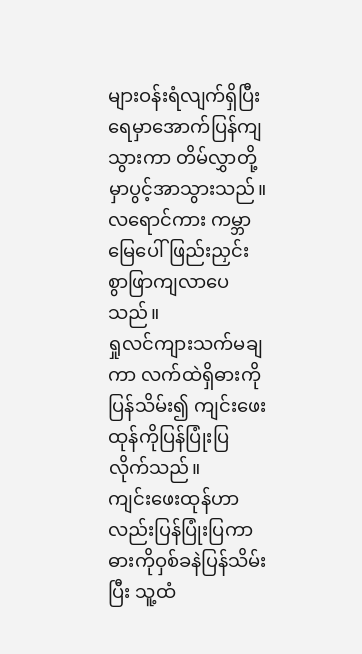များဝန်းရံလျက်ရှိပြီး ရေမှာအောက်ပြန်ကျသွားကာ တိမ်လွှာတို့မှာပွင့်အာသွားသည်။
လရောင်ကား ကမ္ဘာမြေပေါ်ဖြည်းညှင်းစွာဖြာကျလာပေသည်။
ရှုလင်ကျားသက်မချကာ လက်ထဲရှိဓားကိုပြန်သိမ်း၍ ကျင်းဖေးထုန်ကိုပြန်ပြုံးပြလိုက်သည်။
ကျင်းဖေးထုန်ဟာလည်းပြန်ပြုံးပြကာ ဓားကိုဝှစ်ခနဲပြန်သိမ်းပြီး သူ့ထံ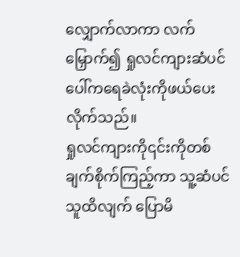လျှောက်လာကာ လက်မြှောက်၍ ရှုလင်ကျားဆံပင်ပေါ်ကရေခဲလုံးကိုဖယ်ပေးလိုက်သည်။
ရှုလင်ကျားကို၎င်းကိုတစ်ချက်စိုက်ကြည့်ကာ သူ့ဆံပင်သူထိလျက် ပြောမိ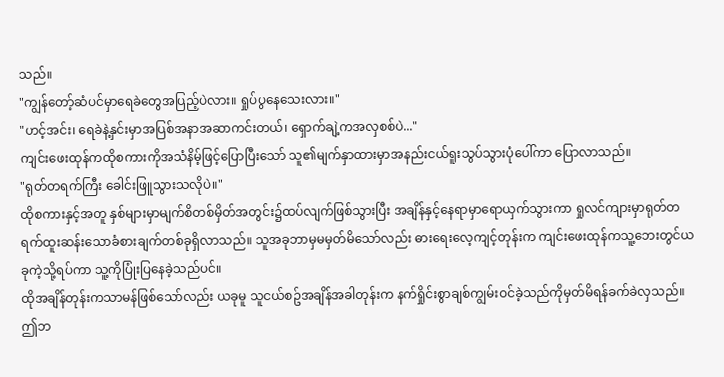သည်။
"ကျွန်တော့်ဆံပင်မှာရေခဲတွေအပြည့်ပဲလား။ ရှုပ်ပွနေသေးလား။"
"ဟင့်အင်း၊ ရေခဲနဲ့နှင်းမှာအပြစ်အနာအဆာကင်းတယ်၊ ရှောက်ချဲ့ကအလှစစ်ပဲ..."
ကျင်းဖေးထုန်ကထိုစကားကိုအသံနိမ့်ဖြင့်ပြောပြီးသော် သူ၏မျက်နှာထားမှာအနည်းငယ်ရူးသွပ်သွားပုံပေါ်ကာ ပြောလာသည်။
"ရုတ်တရက်ကြီး ခေါင်းဖြူသွားသလိုပဲ။"
ထိုစကားနှင့်အတူ နှစ်များမှာမျက်စိတစ်မှိတ်အတွင်း၌ထပ်လျက်ဖြစ်သွားပြီး အချိန်နှင့်နေရာမှာရောယှက်သွားကာ ရှုလင်ကျားမှာရုတ်တရက်ထူးဆန်းသောခံစားချက်တစ်ခုရှိလာသည်။ သူအခုဘာမှမမှတ်မိသော်လည်း ဓားရေးလေ့ကျင့်တုန်းက ကျင်းဖေးထုန်ကသူ့ဘေးတွင်ယခုကဲ့သို့ရပ်ကာ သူ့ကိုပြုံးပြနေခဲ့သည်ပင်။
ထိုအချိန်တုန်းကသာမန်ဖြစ်သော်လည်း ယခုမူ သူငယ်စဥ်အချိန်အခါတုန်းက နက်ရှိုင်းစွာချစ်ကျွမ်းဝင်ခဲ့သည်ကိုမှတ်မိရန်ခက်ခဲလှသည်။
ဤဘ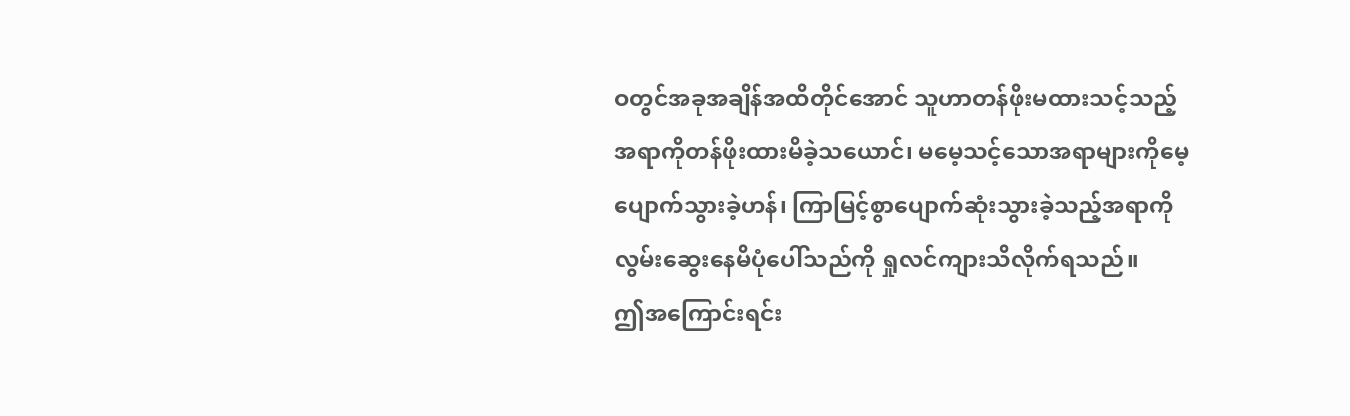ဝတွင်အခုအချိန်အထိတိုင်အောင် သူဟာတန်ဖိုးမထားသင့်သည့်အရာကိုတန်ဖိုးထားမိခဲ့သယောင်၊ မမေ့သင့်သောအရာများကိုမေ့ပျောက်သွားခဲ့ဟန်၊ ကြာမြင့်စွာပျောက်ဆုံးသွားခဲ့သည့်အရာကိုလွမ်းဆွေးနေမိပုံပေါ်သည်ကို ရှုလင်ကျားသိလိုက်ရသည်။
ဤအကြောင်းရင်း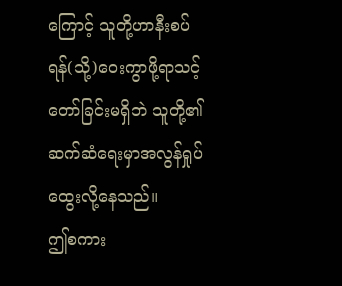ကြောင့် သူတို့ဟာနီးစပ်ရန်(သို့)ဝေးကွာဖို့ရာသင့်တော်ခြင်းမရှိဘဲ သူတို့၏ဆက်ဆံရေးမှာအလွန်ရှုပ်ထွေးလို့နေသည်။
ဤစကား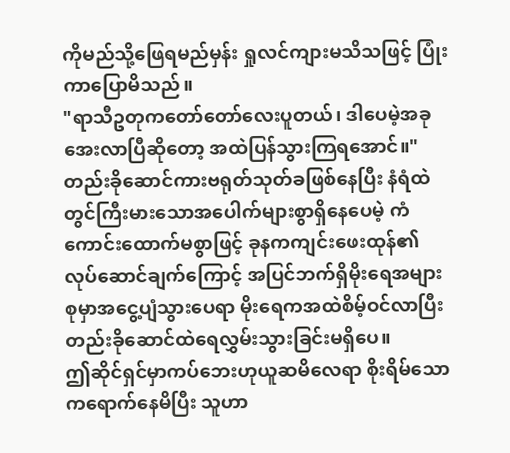ကိုမည်သို့ဖြေရမည်မှန်း ရှုလင်ကျားမသိသဖြင့် ပြုံးကာပြောမိသည်။
"ရာသီဥတုကတော်တော်လေးပူတယ်၊ ဒါပေမဲ့အခုအေးလာပြီဆိုတော့ အထဲပြန်သွားကြရအောင်။"
တည်းခိုဆောင်ကားဗရုတ်သုတ်ခဖြစ်နေပြီး နံရံထဲတွင်ကြီးမားသောအပေါက်များစွာရှိနေပေမဲ့ ကံကောင်းထောက်မစွာဖြင့် ခုနကကျင်းဖေးထုန်၏လုပ်ဆောင်ချက်ကြောင့် အပြင်ဘက်ရှိမိုးရေအများစုမှာအငွေ့ပျံသွားပေရာ မိုးရေကအထဲစိမ့်ဝင်လာပြီး တည်းခိုဆောင်ထဲရေလွှမ်းသွားခြင်းမရှိပေ။
ဤဆိုင်ရှင်မှာကပ်ဘေးဟုယူဆမိလေရာ စိုးရိမ်သောကရောက်နေမိပြီး သူဟာ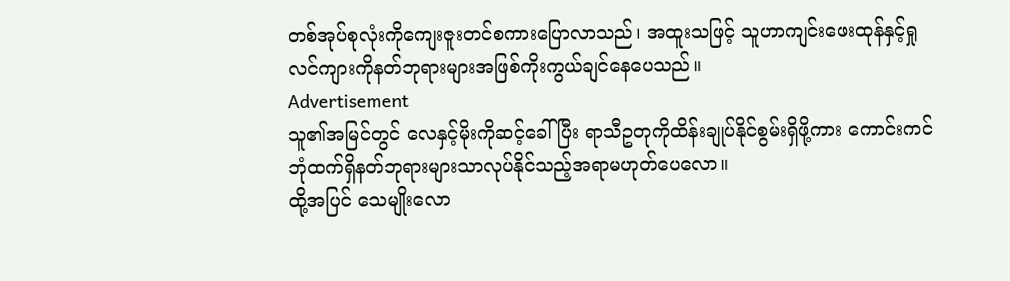တစ်အုပ်စုလုံးကိုကျေးဇူးတင်စကားပြောလာသည်၊ အထူးသဖြင့် သူဟာကျင်းဖေးထုန်နှင့်ရှုလင်ကျားကိုနတ်ဘုရားများအဖြစ်ကိုးကွယ်ချင်နေပေသည်။
Advertisement
သူ၏အမြင်တွင် လေနှင့်မိုးကိုဆင့်ခေါ်ပြီး ရာသီဥတုကိုထိန်းချုပ်နိုင်စွမ်းရှိဖို့ကား ကောင်းကင်ဘုံထက်ရှိနတ်ဘုရားများသာလုပ်နိုင်သည့်အရာမဟုတ်ပေလော။
ထို့အပြင် သေမျိုးလော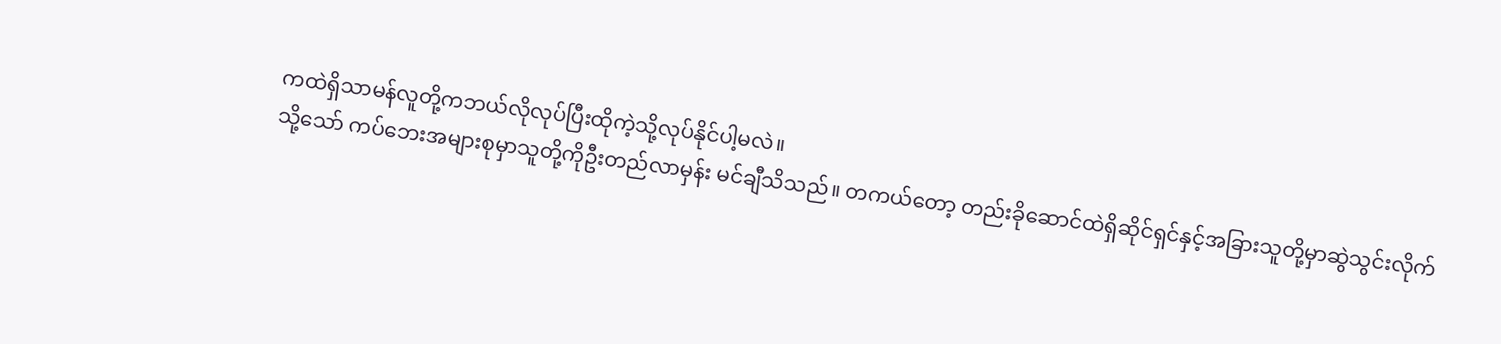ကထဲရှိသာမန်လူတို့ကဘယ်လိုလုပ်ပြီးထိုကဲ့သို့လုပ်နိုင်ပါ့မလဲ။
သို့သော် ကပ်ဘေးအများစုမှာသူတို့ကိုဦးတည်လာမှန်း မင်ချီသိသည်။ တကယ်တော့ တည်းခိုဆောင်ထဲရှိဆိုင်ရှင်နှင့်အခြားသူတို့မှာဆွဲသွင်းလိုက်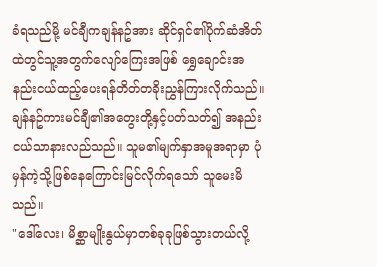ခံရသည်မို့ မင်ချီကချန်နဥ်အား ဆိုင်ရှင်၏ပိုက်ဆံအိတ်ထဲတွင်သူ့အတွက်လျော်ကြေးအဖြစ် ရွှေချောင်းအနည်းငယ်ထည့်ပေးရန်တိတ်တခိုးညွှန်ကြားလိုက်သည်။
ချန်နဥ်ကားမင်ချီ၏အတွေးတို့နှင့်ပတ်သတ်၍ အနည်းငယ်သာနားလည်သည်။ သူမ၏မျက်နှာအမူအရာမှာ ပုံမှန်ကဲ့သို့ဖြစ်နေကြောင်းမြင်လိုက်ရသော် သူမေးမိသည်။
"ဒေါ်လေး၊ မိစ္ဆာမျိုးနွယ်မှာတစ်ခုခုဖြစ်သွားတယ်လို့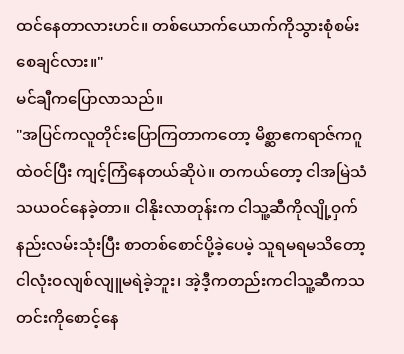ထင်နေတာလားဟင်။ တစ်ယောက်ယောက်ကိုသွားစုံစမ်းစေချင်လား။"
မင်ချီကပြောလာသည်။
"အပြင်ကလူတိုင်းပြောကြတာကတော့ မိစ္ဆာဧကရာဇ်ကဂူထဲဝင်ပြီး ကျင့်ကြံနေတယ်ဆိုပဲ။ တကယ်တော့ ငါအမြဲသံသယဝင်နေခဲ့တာ။ ငါနိုးလာတုန်းက ငါသူ့ဆီကိုလျို့ဝှက်နည်းလမ်းသုံးပြီး စာတစ်စောင်ပို့ခဲ့ပေမဲ့ သူရမရမသိတော့ ငါလုံးဝလျစ်လျူမရဲခဲ့ဘူး၊ အဲ့ဒီ့ကတည်းကငါသူ့ဆီကသတင်းကိုစောင့်နေ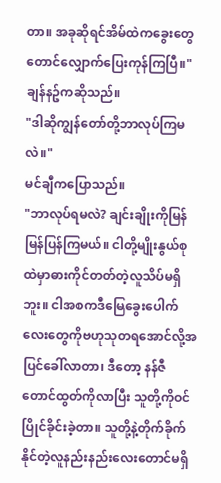တာ။ အခုဆိုရင်အိမ်ထဲကခွေးတွေတောင်လျှောက်ပြေးကုန်ကြပြီ။"
ချန်နဥ်ကဆိုသည်။
"ဒါဆိုကျွန်တော်တို့ဘာလုပ်ကြမလဲ။"
မင်ချီကပြောသည်။
"ဘာလုပ်ရမလဲ? ချင်းချိုးကိုမြန်မြန်ပြန်ကြမယ်။ ငါတို့မျိုးနွယ်စုထဲမှာဓားကိုင်တတ်တဲ့လူသိပ်မရှိဘူး။ ငါအစကဒီမြေခွေးပေါက်လေးတွေကိုဗဟုသုတရအောင်လို့အပြင်ခေါ်လာတာ၊ ဒီတော့ နန်ဇီတောင်ထွတ်ကိုလာပြီး သူတို့ကိုဝင်ပြိုင်ခိုင်းခဲ့တာ။ သူတို့နဲ့တိုက်ခိုက်နိုင်တဲ့လူနည်းနည်းလေးတောင်မရှိ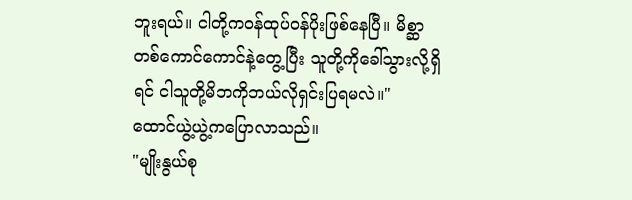ဘူးရယ်။ ငါတို့ကဝန်ထုပ်ဝန်ပိုးဖြစ်နေပြီ။ မိစ္ဆာတစ်ကောင်ကောင်နဲ့တွေ့ပြီး သူတို့ကိုခေါ်သွားလို့ရှိရင် ငါသူတို့မိဘကိုဘယ်လိုရှင်းပြရမလဲ။"
ထောင်ယွဲ့ယွဲ့ကပြောလာသည်။
"မျိုးနွယ်စု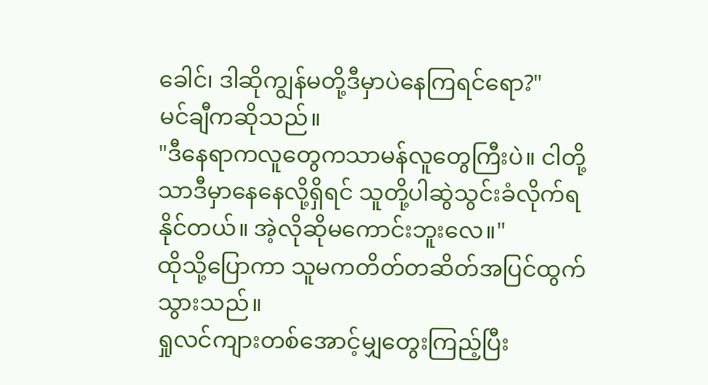ခေါင်၊ ဒါဆိုကျွန်မတို့ဒီမှာပဲနေကြရင်ရော?"
မင်ချီကဆိုသည်။
"ဒီနေရာကလူတွေကသာမန်လူတွေကြီးပဲ။ ငါတို့သာဒီမှာနေနေလို့ရှိရင် သူတို့ပါဆွဲသွင်းခံလိုက်ရနိုင်တယ်။ အဲ့လိုဆိုမကောင်းဘူးလေ။"
ထိုသို့ပြောကာ သူမကတိတ်တဆိတ်အပြင်ထွက်သွားသည်။
ရှုလင်ကျားတစ်အောင့်မျှတွေးကြည့်ပြီး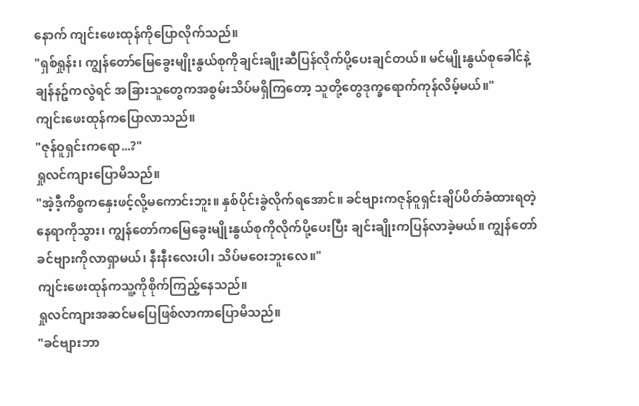နောက် ကျင်းဖေးထုန်ကိုပြောလိုက်သည်။
"ရှစ်ရှုန်း၊ ကျွန်တော်မြေခွေးမျိုးနွယ်စုကိုချင်းချိုးဆီပြန်လိုက်ပို့ပေးချင်တယ်။ မင်မျိုးနွယ်စုခေါင်နဲ့ချန်နဥ်ကလွဲရင် အခြားသူတွေကအစွမ်းသိပ်မရှိကြတော့ သူတို့တွေဒုက္ခရောက်ကုန်လိမ့်မယ်။"
ကျင်းဖေးထုန်ကပြောလာသည်။
"ဇုန်ဝူရှင်းကရော...?"
ရှုလင်ကျားပြောမိသည်။
"အဲ့ဒီ့ကိစ္စကနှေးဖင့်လို့မကောင်းဘူး။ နှစ်ပိုင်းခွဲလိုက်ရအောင်။ ခင်ဗျားကဇုန်ဝူရှင်းချိပ်ပိတ်ခံထားရတဲ့နေရာကိုသွား၊ ကျွန်တော်ကမြေခွေးမျိုးနွယ်စုကိုလိုက်ပို့ပေးပြီး ချင်းချိုးကပြန်လာခဲ့မယ်။ ကျွန်တော်ခင်ဗျားကိုလာရှာမယ်၊ နီးနီးလေးပါ၊ သိပ်မဝေးဘူးလေ။"
ကျင်းဖေးထုန်ကသူ့ကိုစိုက်ကြည့်နေသည်။
ရှုလင်ကျားအဆင်မပြေဖြစ်လာကာပြောမိသည်။
"ခင်ဗျားဘာ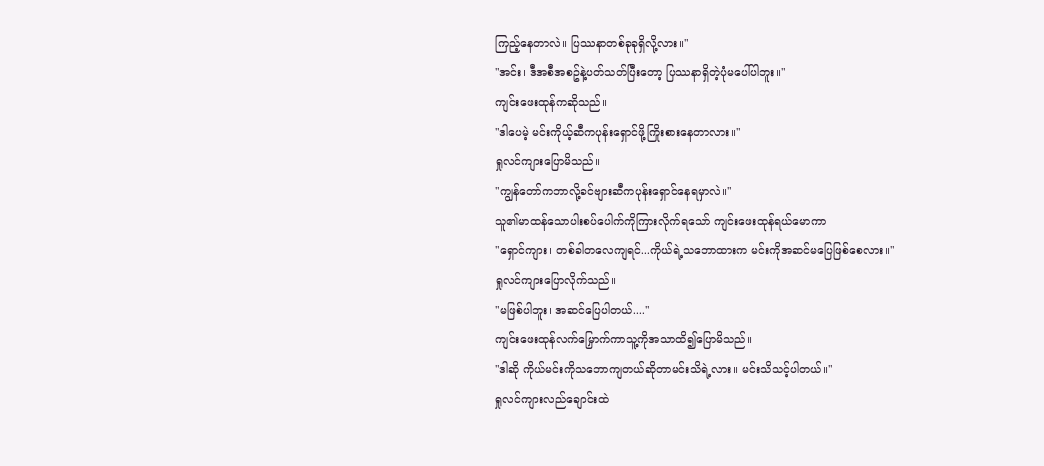ကြည့်နေတာလဲ။ ပြဿနာတစ်ခုခုရှိလို့လား။"
"အင်း၊ ဒီအစီအစဥ်နဲ့ပတ်သတ်ပြီးတော့ ပြဿနာရှိတဲ့ပုံမပေါ်ပါဘူး။"
ကျင်းဖေးထုန်ကဆိုသည်။
"ဒါပေမဲ့ မင်းကိုယ့်ဆီကပုန်းရှောင်ဖို့ကြိုးစားနေတာလား။"
ရှုလင်ကျားပြောမိသည်။
"ကျွန်တော်ကဘာလို့ခင်ဗျားဆီကပုန်းရှောင်နေရမှာလဲ။"
သူ၏မာထန်သောပါးစပ်ပေါက်ကိုကြားလိုက်ရသော် ကျင်းဖေးထုန်ရယ်မောကာ
"ရှောင်ကျား၊ တစ်ခါတလေကျရင်...ကိုယ်ရဲ့သဘောထားက မင်းကိုအဆင်မပြေဖြစ်စေလား။"
ရှုလင်ကျားပြောလိုက်သည်။
"မဖြစ်ပါဘူး၊ အဆင်ပြေပါတယ်...."
ကျင်းဖေးထုန်လက်မြှောက်ကာသူ့ကိုအသာထိ၍ပြောမိသည်။
"ဒါဆို ကိုယ်မင်းကိုသဘောကျတယ်ဆိုတာမင်းသိရဲ့လား။ မင်းသိသင့်ပါတယ်။"
ရှုလင်ကျားလည်ချောင်းထဲ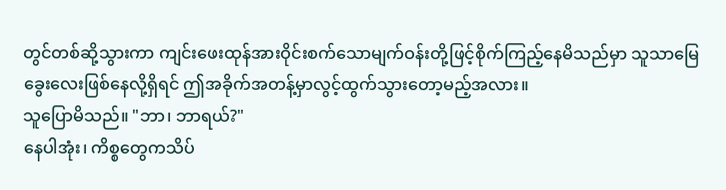တွင်တစ်ဆို့သွားကာ ကျင်းဖေးထုန်အားဝိုင်းစက်သောမျက်ဝန်းတို့ဖြင့်စိုက်ကြည့်နေမိသည်မှာ သူသာမြေခွေးလေးဖြစ်နေလို့ရှိရင် ဤအခိုက်အတန့်မှာလွင့်ထွက်သွားတော့မည့်အလား။
သူပြောမိသည်။ "ဘာ၊ ဘာရယ်?"
နေပါအုံး၊ ကိစ္စတွေကသိပ်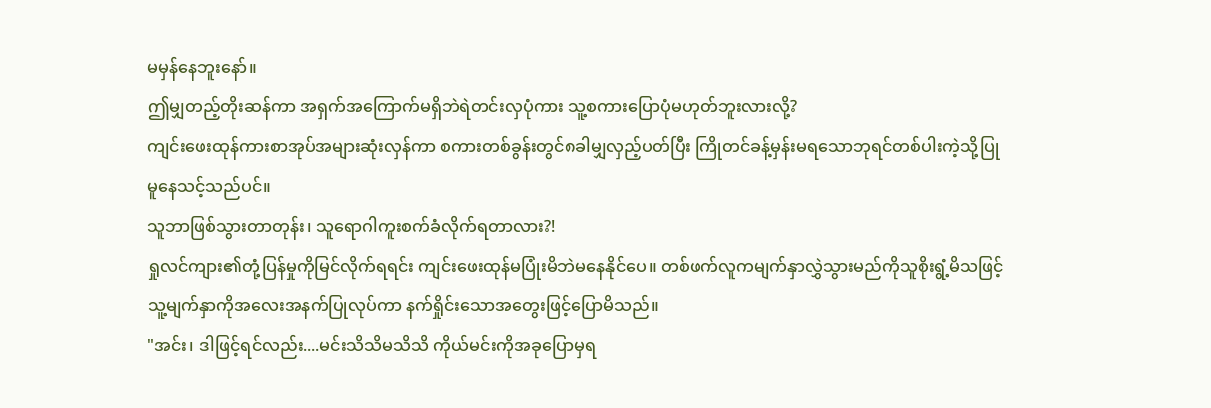မမှန်နေဘူးနော်။
ဤမျှတည့်တိုးဆန်ကာ အရှက်အကြောက်မရှိဘဲရဲတင်းလှပုံကား သူ့စကားပြောပုံမဟုတ်ဘူးလားလို့?
ကျင်းဖေးထုန်ကားစာအုပ်အများဆုံးလှန်ကာ စကားတစ်ခွန်းတွင်၈ခါမျှလှည့်ပတ်ပြီး ကြိုတင်ခန့်မှန်းမရသောဘုရင်တစ်ပါးကဲ့သို့ပြုမူနေသင့်သည်ပင်။
သူဘာဖြစ်သွားတာတုန်း၊ သူရောဂါကူးစက်ခံလိုက်ရတာလား?!
ရှုလင်ကျား၏တုံ့ပြန်မှုကိုမြင်လိုက်ရရင်း ကျင်းဖေးထုန်မပြုံးမိဘဲမနေနိုင်ပေ။ တစ်ဖက်လူကမျက်နှာလွှဲသွားမည်ကိုသူစိုးရွံ့မိသဖြင့် သူ့မျက်နှာကိုအလေးအနက်ပြုလုပ်ကာ နက်ရှိုင်းသောအတွေးဖြင့်ပြောမိသည်။
"အင်း၊ ဒါဖြင့်ရင်လည်း....မင်းသိသိမသိသိ ကိုယ်မင်းကိုအခုပြောမှရ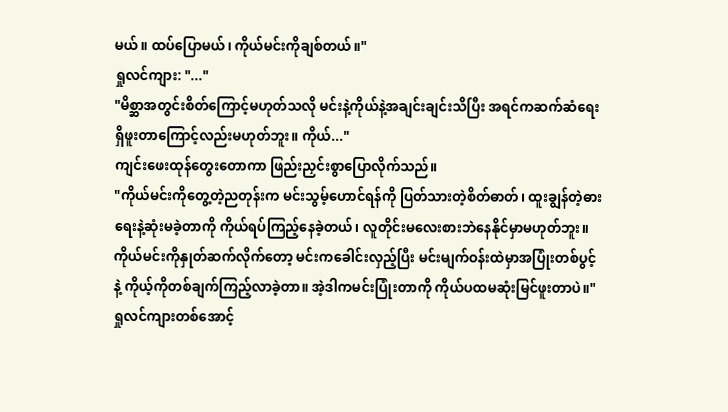မယ်။ ထပ်ပြောမယ်၊ ကိုယ်မင်းကိုချစ်တယ်။"
ရှုလင်ကျား: "..."
"မိစ္ဆာအတွင်းစိတ်ကြောင့်မဟုတ်သလို မင်းနဲ့ကိုယ်နဲ့အချင်းချင်းသိပြီး အရင်ကဆက်ဆံရေးရှိဖူးတာကြောင့်လည်းမဟုတ်ဘူး။ ကိုယ်..."
ကျင်းဖေးထုန်တွေးတောကာ ဖြည်းညှင်းစွာပြောလိုက်သည်။
"ကိုယ်မင်းကိုတွေ့တဲ့ညတုန်းက မင်းသွမ့်ဟောင်ရန်ကို ပြတ်သားတဲ့စိတ်ဓာတ်၊ ထူးချွန်တဲ့ဓားရေးနဲ့ဆုံးမခဲ့တာကို ကိုယ်ရပ်ကြည့်နေခဲ့တယ်၊ လူတိုင်းမလေးစားဘဲနေနိုင်မှာမဟုတ်ဘူး။ ကိုယ်မင်းကိုနှုတ်ဆက်လိုက်တော့ မင်းကခေါင်းလှည့်ပြီး မင်းမျက်ဝန်းထဲမှာအပြုံးတစ်ပွင့်နဲ့ ကိုယ့်ကိုတစ်ချက်ကြည့်လာခဲ့တာ။ အဲ့ဒါကမင်းပြုံးတာကို ကိုယ်ပထမဆုံးမြင်ဖူးတာပဲ။"
ရှုလင်ကျားတစ်အောင့်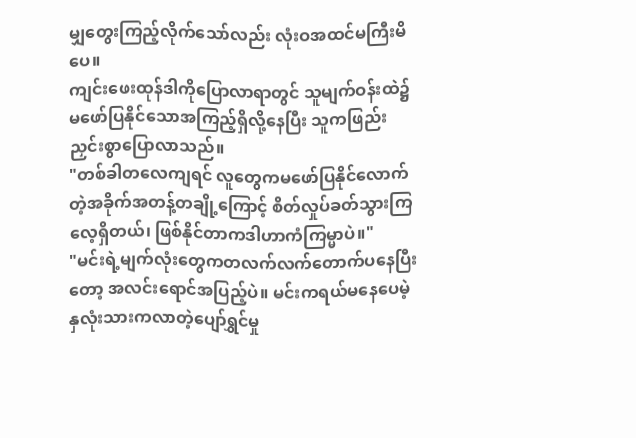မျှတွေးကြည့်လိုက်သော်လည်း လုံးဝအထင်မကြီးမိပေ။
ကျင်းဖေးထုန်ဒါကိုပြောလာရာတွင် သူမျက်ဝန်းထဲ၌မဖော်ပြနိုင်သောအကြည့်ရှိလို့နေပြီး သူကဖြည်းညှင်းစွာပြောလာသည်။
"တစ်ခါတလေကျရင် လူတွေကမဖော်ပြနိုင်လောက်တဲ့အခိုက်အတန့်တချို့ကြောင့် စိတ်လှုပ်ခတ်သွားကြလေ့ရှိတယ်၊ ဖြစ်နိုင်တာကဒါဟာကံကြမ္မာပဲ။"
"မင်းရဲ့မျက်လုံးတွေကတလက်လက်တောက်ပနေပြီးတော့ အလင်းရောင်အပြည့်ပဲ။ မင်းကရယ်မနေပေမဲ့ နှလုံးသားကလာတဲ့ပျော်ရွှင်မှု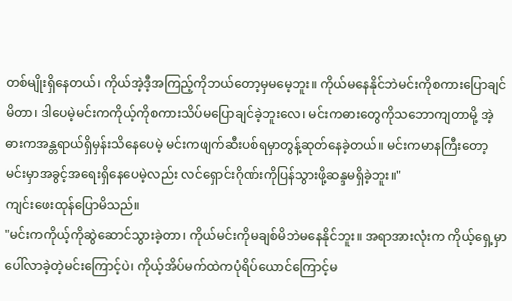တစ်မျိုးရှိနေတယ်၊ ကိုယ်အဲ့ဒီ့အကြည့်ကိုဘယ်တော့မှမမေ့ဘူး။ ကိုယ်မနေနိုင်ဘဲမင်းကိုစကားပြောချင်မိတာ၊ ဒါပေမဲ့မင်းကကိုယ့်ကိုစကားသိပ်မပြောချင်ခဲ့ဘူးလေ၊ မင်းကဓားတွေကိုသဘောကျတာမို့ အဲ့ဓားကအန္တရာယ်ရှိမှန်းသိနေပေမဲ့ မင်းကဖျက်ဆီးပစ်ရမှာတွန့်ဆုတ်နေခဲ့တယ်။ မင်းကမာနကြီးတော့ မင်းမှာအခွင့်အရေးရှိနေပေမဲ့လည်း လင်ရှောင်းဂိုဏ်းကိုပြန်သွားဖို့ဆန္ဒမရှိခဲ့ဘူး။"
ကျင်းဖေးထုန်ပြောမိသည်။
"မင်းကကိုယ့်ကိုဆွဲဆောင်သွားခဲ့တာ၊ ကိုယ်မင်းကိုမချစ်မိဘဲမနေနိုင်ဘူး။ အရာအားလုံးက ကိုယ့်ရှေ့မှာပေါ်လာခဲ့တဲ့မင်းကြောင့်ပဲ၊ ကိုယ့်အိပ်မက်ထဲကပုံရိပ်ယောင်ကြောင့်မ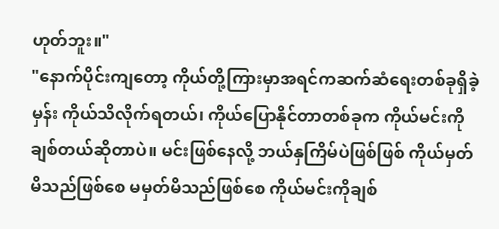ဟုတ်ဘူး။"
"နောက်ပိုင်းကျတော့ ကိုယ်တို့ကြားမှာအရင်ကဆက်ဆံရေးတစ်ခုရှိခဲ့မှန်း ကိုယ်သိလိုက်ရတယ်၊ ကိုယ်ပြောနိုင်တာတစ်ခုက ကိုယ်မင်းကိုချစ်တယ်ဆိုတာပဲ။ မင်းဖြစ်နေလို့ ဘယ်နှကြိမ်ပဲဖြစ်ဖြစ် ကိုယ်မှတ်မိသည်ဖြစ်စေ မမှတ်မိသည်ဖြစ်စေ ကိုယ်မင်းကိုချစ်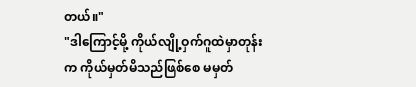တယ်။"
"ဒါကြောင့်မို့ ကိုယ်လျို့ဝှက်ဂူထဲမှာတုန်းက ကိုယ်မှတ်မိသည်ဖြစ်စေ မမှတ်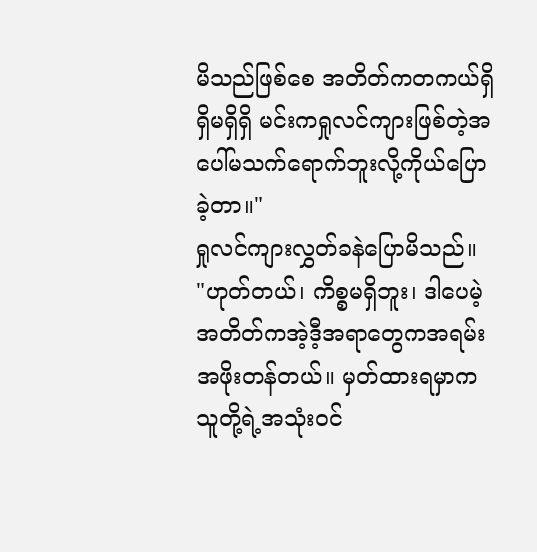မိသည်ဖြစ်စေ အတိတ်ကတကယ်ရှိရှိမရှိရှိ မင်းကရှုလင်ကျားဖြစ်တဲ့အပေါ်မသက်ရောက်ဘူးလို့ကိုယ်ပြောခဲ့တာ။"
ရှုလင်ကျားလွှတ်ခနဲပြောမိသည်။
"ဟုတ်တယ်၊ ကိစ္စမရှိဘူး၊ ဒါပေမဲ့ အတိတ်ကအဲ့ဒီ့အရာတွေကအရမ်းအဖိုးတန်တယ်။ မှတ်ထားရမှာက သူတို့ရဲ့အသုံးဝင်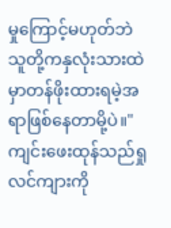မှုကြောင့်မဟုတ်ဘဲ သူတို့ကနှလုံးသားထဲမှာတန်ဖိုးထားရမဲ့အရာဖြစ်နေတာမို့ပဲ။"
ကျင်းဖေးထုန်သည်ရှုလင်ကျားကို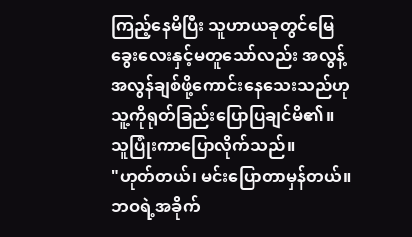ကြည့်နေမိပြီး သူဟာယခုတွင်မြေခွေးလေးနှင့်မတူသော်လည်း အလွန့်အလွန်ချစ်ဖို့ကောင်းနေသေးသည်ဟု သူ့ကိုရုတ်ခြည်းပြောပြချင်မိ၏။
သူပြုံးကာပြောလိုက်သည်။
"ဟုတ်တယ်၊ မင်းပြောတာမှန်တယ်။ ဘဝရဲ့အခိုက်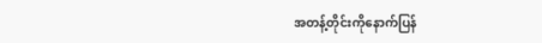အတန့်တိုင်းကိုနောက်ပြန်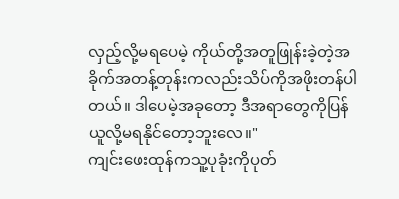လှည့်လို့မရပေမဲ့ ကိုယ်တို့အတူဖြုန်းခဲ့တဲ့အခိုက်အတန့်တုန်းကလည်းသိပ်ကိုအဖိုးတန်ပါတယ်။ ဒါပေမဲ့အခုတော့ ဒီအရာတွေကိုပြန်ယူလို့မရနိုင်တော့ဘူးလေ။"
ကျင်းဖေးထုန်ကသူ့ပုခုံးကိုပုတ်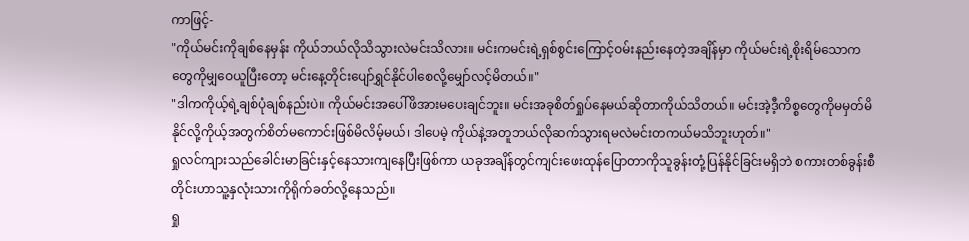ကာဖြင့်-
"ကိုယ်မင်းကိုချစ်နေမှန်း ကိုယ်ဘယ်လိုသိသွားလဲမင်းသိလား။ မင်းကမင်းရဲ့ရှစ်စွင်းကြောင့်ဝမ်းနည်းနေတဲ့အချိန်မှာ ကိုယ်မင်းရဲ့စိုးရိမ်သောကတွေကိုမျှဝေယူပြီးတော့ မင်းနေ့တိုင်းပျော်ရွှင်နိုင်ပါစေလို့မျှော်လင့်မိတယ်။"
"ဒါကကိုယ့်ရဲ့ချစ်ပုံချစ်နည်းပဲ။ ကိုယ်မင်းအပေါ်ဖိအားမပေးချင်ဘူး။ မင်းအခုစိတ်ရှုပ်နေမယ်ဆိုတာကိုယ်သိတယ်။ မင်းအဲ့ဒီ့ကိစ္စတွေကိုမမှတ်မိနိုင်လို့ကိုယ့်အတွက်စိတ်မကောင်းဖြစ်မိလိမ့်မယ်၊ ဒါပေမဲ့ ကိုယ်နဲ့အတူဘယ်လိုဆက်သွားရမလဲမင်းတကယ်မသိဘူးဟုတ်။"
ရှုလင်ကျားသည်ခေါင်းမာခြင်းနှင့်နေသားကျနေပြီးဖြစ်ကာ ယခုအချိန်တွင်ကျင်းဖေးထုန်ပြောတာကိုသူခွန်းတုံ့ပြန်နိုင်ခြင်းမရှိဘဲ စကားတစ်ခွန်းစီတိုင်းဟာသူ့နှလုံးသားကိုရိုက်ခတ်လို့နေသည်။
ရှု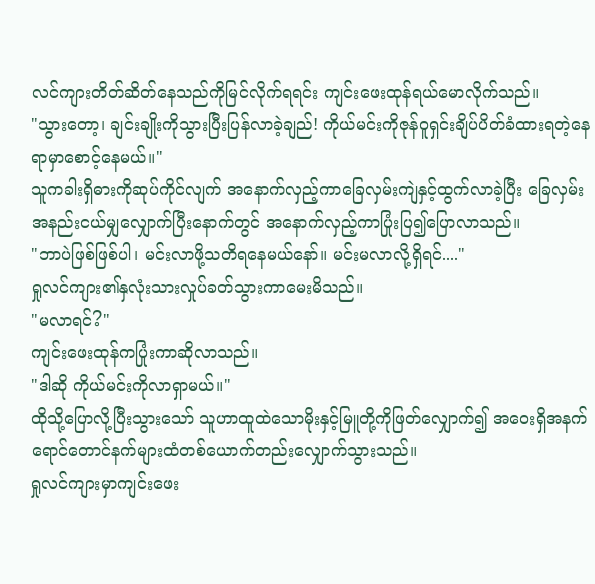လင်ကျားတိတ်ဆိတ်နေသည်ကိုမြင်လိုက်ရရင်း ကျင်းဖေးထုန်ရယ်မောလိုက်သည်။
"သွားတော့၊ ချင်းချိုးကိုသွားပြီးပြန်လာခဲ့ချည်! ကိုယ်မင်းကိုဇုန်ဝူရှင်းချိပ်ပိတ်ခံထားရတဲ့နေရာမှာစောင့်နေမယ်။"
သူကခါးရှိဓားကိုဆုပ်ကိုင်လျက် အနောက်လှည့်ကာခြေလှမ်းကျဲနှင့်ထွက်လာခဲ့ပြီး ခြေလှမ်းအနည်းငယ်မျှလျှောက်ပြီးနောက်တွင် အနောက်လှည့်ကာပြုံးပြ၍ပြောလာသည်။
"ဘာပဲဖြစ်ဖြစ်ပါ၊ မင်းလာဖို့သတိရနေမယ်နော်။ မင်းမလာလို့ရှိရင်...."
ရှုလင်ကျား၏နှလုံးသားလှုပ်ခတ်သွားကာမေးမိသည်။
"မလာရင်?"
ကျင်းဖေးထုန်ကပြုံးကာဆိုလာသည်။
"ဒါဆို ကိုယ်မင်းကိုလာရှာမယ်။"
ထိုသို့ပြောလို့ပြီးသွားသော် သူဟာထူထဲသောမိုးနှင့်မြူတို့ကိုဖြတ်လျှောက်၍ အဝေးရှိအနက်ရောင်တောင်နက်များထံတစ်ယောက်တည်းလျှောက်သွားသည်။
ရှုလင်ကျားမှာကျင်းဖေး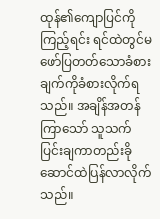ထုန်၏ကျောပြင်ကိုကြည့်ရင်း ရင်ထဲတွင်မဖော်ပြတတ်သောခံစားချက်ကိုခံစားလိုက်ရသည်။ အချိန်အတန်ကြာသော် သူသက်ပြင်းချကာတည်းခိုဆောင်ထဲပြန်လာလိုက်သည်။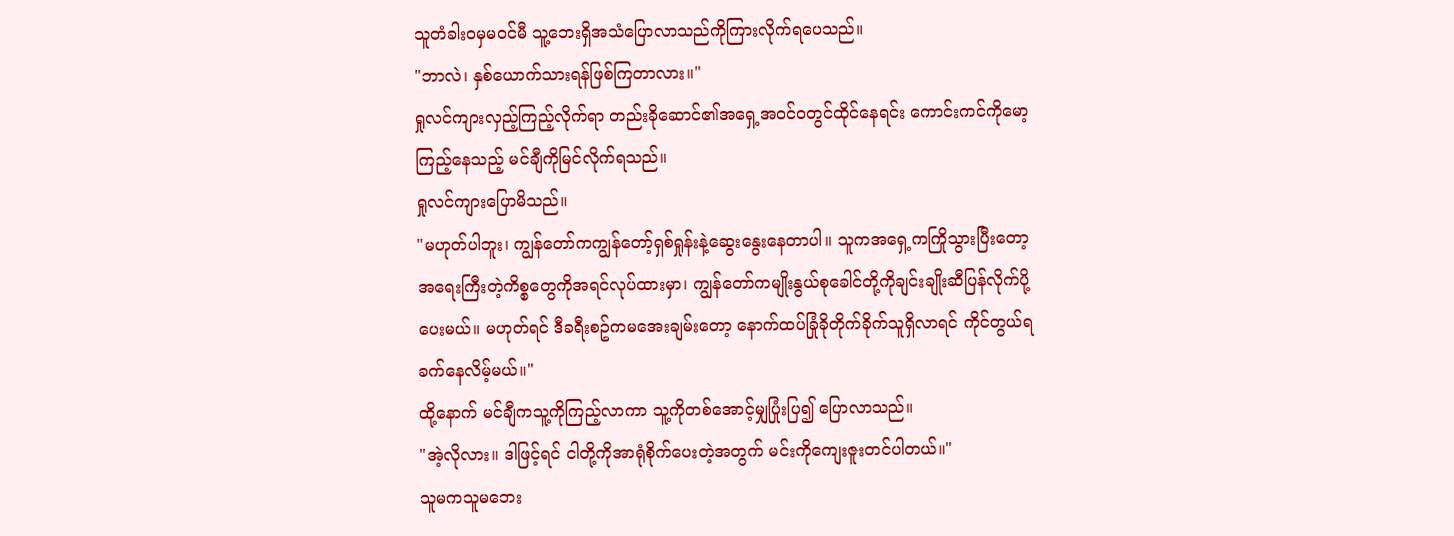သူတံခါးဝမှမဝင်မီ သူ့ဘေးရှိအသံပြောလာသည်ကိုကြားလိုက်ရပေသည်။
"ဘာလဲ၊ နှစ်ယောက်သားရန်ဖြစ်ကြတာလား။"
ရှုလင်ကျားလှည့်ကြည့်လိုက်ရာ တည်းခိုဆောင်၏အရှေ့အဝင်ဝတွင်ထိုင်နေရင်း ကောင်းကင်ကိုမော့ကြည့်နေသည့် မင်ချီကိုမြင်လိုက်ရသည်။
ရှုလင်ကျားပြောမိသည်။
"မဟုတ်ပါဘူး၊ ကျွန်တော်ကကျွန်တော့်ရှစ်ရှုန်းနဲ့ဆွေးနွေးနေတာပါ။ သူကအရှေ့ကကြိုသွားပြီးတော့ အရေးကြီးတဲ့ကိစ္စတွေကိုအရင်လုပ်ထားမှာ၊ ကျွန်တော်ကမျိုးနွယ်စုခေါင်တို့ကိုချင်းချိုးဆီပြန်လိုက်ပို့ပေးမယ်။ မဟုတ်ရင် ဒီခရီးစဥ်ကမအေးချမ်းတော့ နောက်ထပ်ခြုံခိုတိုက်ခိုက်သူရှိလာရင် ကိုင်တွယ်ရခက်နေလိမ့်မယ်။"
ထို့နောက် မင်ချီကသူ့ကိုကြည့်လာကာ သူ့ကိုတစ်အောင့်မျှပြုံးပြ၍ ပြောလာသည်။
"အဲ့လိုလား။ ဒါဖြင့်ရင် ငါတို့ကိုအာရုံစိုက်ပေးတဲ့အတွက် မင်းကိုကျေးဇူးတင်ပါတယ်။"
သူမကသူမဘေး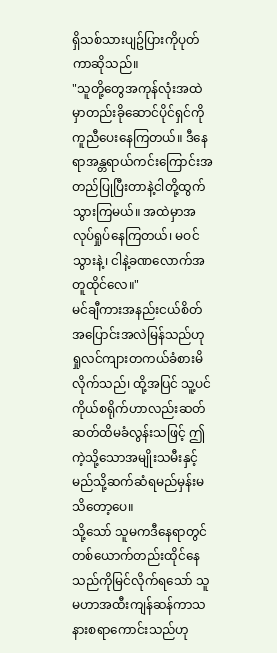ရှိသစ်သားပျဥ်ပြားကိုပုတ်ကာဆိုသည်။
"သူတို့တွေအကုန်လုံးအထဲမှာတည်းခိုဆောင်ပိုင်ရှင်ကိုကူညီပေးနေကြတယ်။ ဒီနေရာအန္တရာယ်ကင်းကြောင်းအတည်ပြုပြီးတာနဲ့ငါတို့ထွက်သွားကြမယ်။ အထဲမှာအလုပ်ရှုပ်နေကြတယ်၊ မဝင်သွားနဲ့၊ ငါနဲ့ခဏလောက်အတူထိုင်လေ။"
မင်ချီကားအနည်းငယ်စိတ်အပြောင်းအလဲမြန်သည်ဟု ရှုလင်ကျားတကယ်ခံစားမိလိုက်သည်၊ ထို့အပြင် သူ့ပင်ကိုယ်စရိုက်ဟာလည်းဆတ်ဆတ်ထိမခံလွန်းသဖြင့် ဤကဲ့သို့သောအမျိုးသမီးနှင့်မည်သို့ဆက်ဆံရမည်မှန်းမသိတော့ပေ။
သို့သော် သူမကဒီနေရာတွင်တစ်ယောက်တည်းထိုင်နေသည်ကိုမြင်လိုက်ရသော် သူမဟာအထီးကျန်ဆန်ကာသနားစရာကောင်းသည်ဟု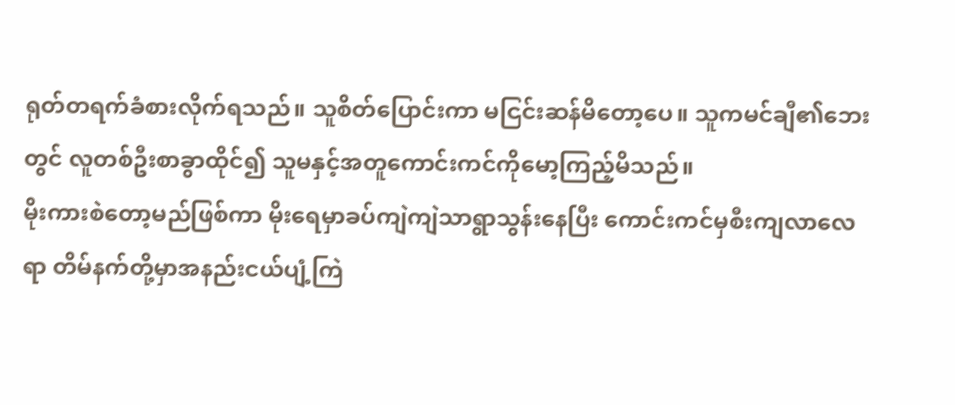ရုတ်တရက်ခံစားလိုက်ရသည်။ သူစိတ်ပြောင်းကာ မငြင်းဆန်မိတော့ပေ။ သူကမင်ချီ၏ဘေးတွင် လူတစ်ဦးစာခွာထိုင်၍ သူမနှင့်အတူကောင်းကင်ကိုမော့ကြည့်မိသည်။
မိုးကားစဲတော့မည်ဖြစ်ကာ မိုးရေမှာခပ်ကျဲကျဲသာရွာသွန်းနေပြီး ကောင်းကင်မှစီးကျလာလေရာ တိမ်နက်တို့မှာအနည်းငယ်ပျံ့ကြဲ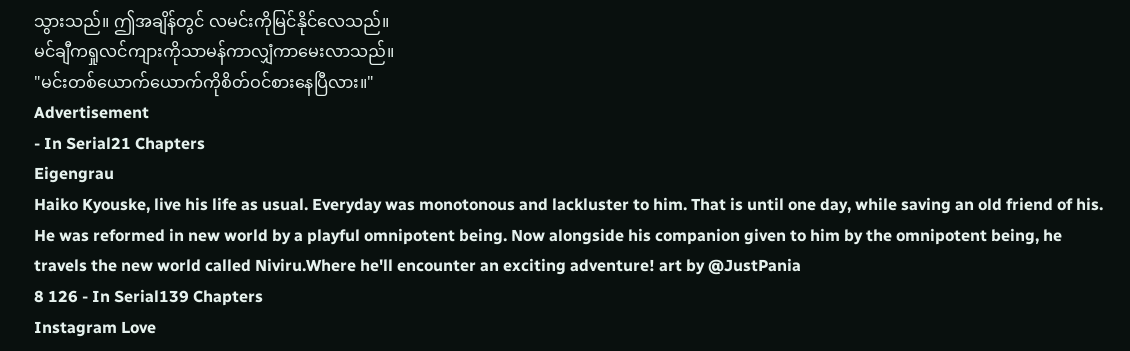သွားသည်။ ဤအချိန်တွင် လမင်းကိုမြင်နိုင်လေသည်။
မင်ချီကရှုလင်ကျားကိုသာမန်ကာလျှံကာမေးလာသည်။
"မင်းတစ်ယောက်ယောက်ကိုစိတ်ဝင်စားနေပြီလား။"
Advertisement
- In Serial21 Chapters
Eigengrau
Haiko Kyouske, live his life as usual. Everyday was monotonous and lackluster to him. That is until one day, while saving an old friend of his. He was reformed in new world by a playful omnipotent being. Now alongside his companion given to him by the omnipotent being, he travels the new world called Niviru.Where he'll encounter an exciting adventure! art by @JustPania
8 126 - In Serial139 Chapters
Instagram Love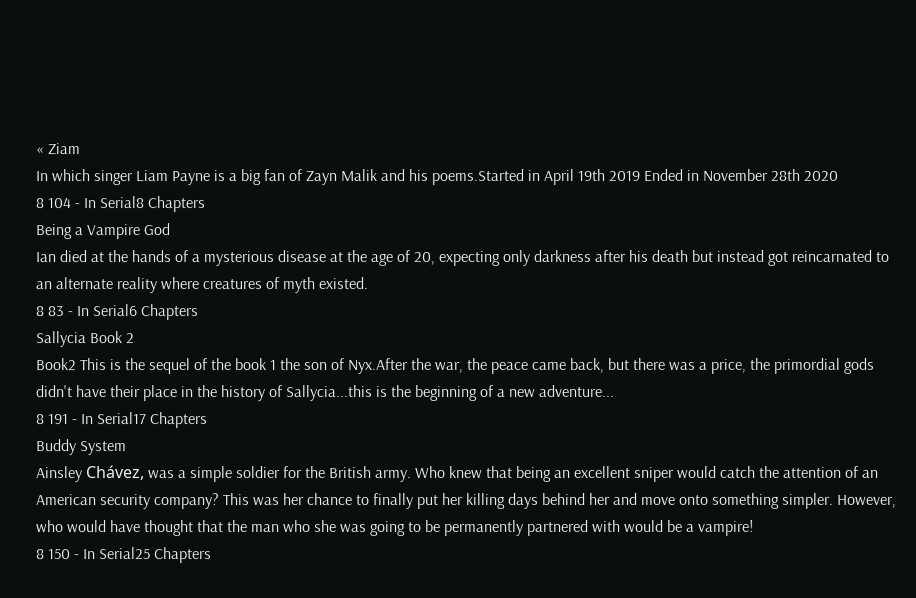« Ziam
In which singer Liam Payne is a big fan of Zayn Malik and his poems.Started in April 19th 2019 Ended in November 28th 2020
8 104 - In Serial8 Chapters
Being a Vampire God
Ian died at the hands of a mysterious disease at the age of 20, expecting only darkness after his death but instead got reincarnated to an alternate reality where creatures of myth existed.
8 83 - In Serial6 Chapters
Sallycia Book 2
Book2 This is the sequel of the book 1 the son of Nyx.After the war, the peace came back, but there was a price, the primordial gods didn't have their place in the history of Sallycia...this is the beginning of a new adventure...
8 191 - In Serial17 Chapters
Buddy System
Ainsley Chávez, was a simple soldier for the British army. Who knew that being an excellent sniper would catch the attention of an American security company? This was her chance to finally put her killing days behind her and move onto something simpler. However, who would have thought that the man who she was going to be permanently partnered with would be a vampire!
8 150 - In Serial25 Chapters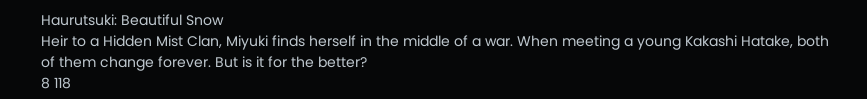Haurutsuki: Beautiful Snow
Heir to a Hidden Mist Clan, Miyuki finds herself in the middle of a war. When meeting a young Kakashi Hatake, both of them change forever. But is it for the better?
8 118